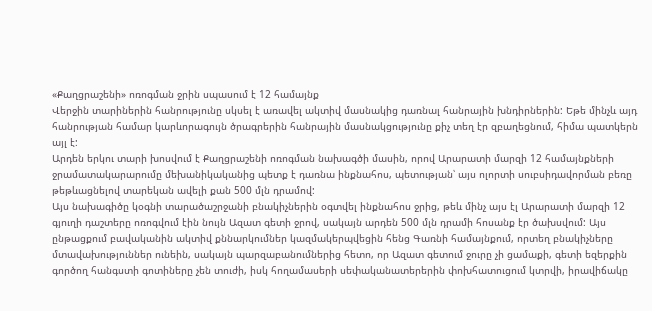«Քաղցրաշենի» ոռոգման ջրին սպասում է 12 համայնք
Վերջին տարիներին հանրությունը սկսել է առավել ակտիվ մասնակից դառնալ հանրային խնդիրներին: Եթե մինչև այդ հանրության համար կարևորագույն ծրագրերին հանրային մասնակցությունը քիչ տեղ էր զբաղեցնում, հիմա պատկերն այլ է:
Արդեն երկու տարի խոսվում է Քաղցրաշենի ոռոգման նախագծի մասին, որով Արարատի մարզի 12 համայնքների ջրամատակարարումը մեխանիկականից պետք է դառնա ինքնահոս, պետության՝ այս ոլորտի սուբսիդավորման բեռը թեթևացնելով տարեկան ավելի քան 500 մլն դրամով:
Այս նախագիծը կօգնի տարածաշրջանի բնակիչներին օգտվել ինքնահոս ջրից, թեև մինչ այս էլ Արարատի մարզի 12 գյուղի դաշտերը ոռոգվում էին նույն Ազատ գետի ջրով, սակայն արդեն 500 մլն դրամի հոսանք էր ծախսվում: Այս ընթացքում բավականին ակտիվ քննարկումներ կազմակերպվեցին հենց Գառնի համայնքում, որտեղ բնակիչները մտավախություններ ունեին, սակայն պարզաբանումներից հետո, որ Ազատ գետում ջուրը չի ցամաքի, գետի եզերքին գործող հանգստի գոտիները չեն տուժի, իսկ հողամասերի սեփականատերերին փոխհատուցում կտրվի, իրավիճակը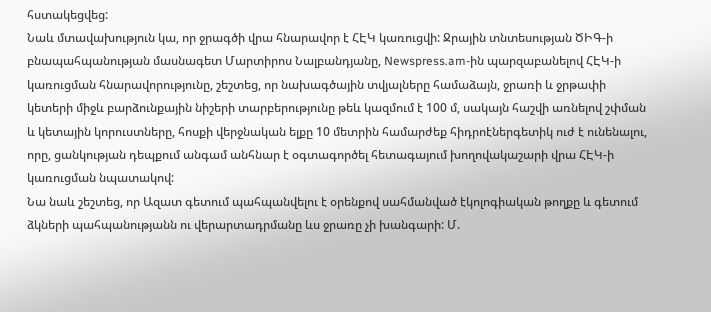հստակեցվեց:
Նաև մտավախություն կա, որ ջրագծի վրա հնարավոր է ՀԷԿ կառուցվի: Ջրային տնտեսության ԾԻԳ-ի բնապահպանության մասնագետ Մարտիրոս Նալբանդյանը, Newspress.am-ին պարզաբանելով ՀԷԿ-ի կառուցման հնարավորությունը, շեշտեց, որ նախագծային տվյալները համաձայն, ջրառի և ջրթափի կետերի միջև բարձունքային նիշերի տարբերությունը թեև կազմում է 100 մ, սակայն հաշվի առնելով շփման և կետային կորուստները, հոսքի վերջնական ելքը 10 մետրին համարժեք հիդրոէներգետիկ ուժ է ունենալու, որը, ցանկության դեպքում անգամ անհնար է օգտագործել հետագայում խողովակաշարի վրա ՀԷԿ-ի կառուցման նպատակով:
Նա նաև շեշտեց, որ Ազատ գետում պահպանվելու է օրենքով սահմանված էկոլոգիական թողքը և գետում ձկների պահպանությանն ու վերարտադրմանը ևս ջրառը չի խանգարի: Մ.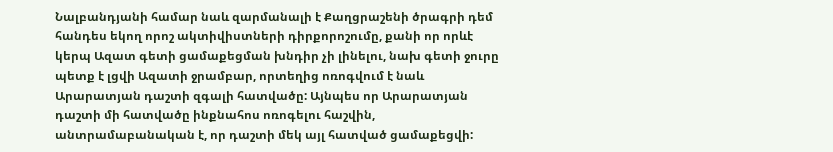Նալբանդյանի համար նաև զարմանալի է Քաղցրաշենի ծրագրի դեմ հանդես եկող որոշ ակտիվիստների դիրքորոշումը, քանի որ որևէ կերպ Ազատ գետի ցամաքեցման խնդիր չի լինելու, նախ գետի ջուրը պետք է լցվի Ազատի ջրամբար, որտեղից ոռոգվում է նաև Արարատյան դաշտի զգալի հատվածը: Այնպես որ Արարատյան դաշտի մի հատվածը ինքնահոս ոռոգելու հաշվին, անտրամաբանական է, որ դաշտի մեկ այլ հատված ցամաքեցվի: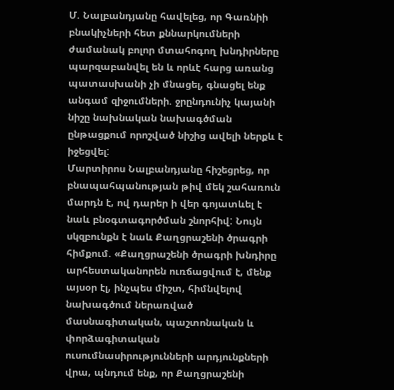Մ. Նալբանդյանը հավելեց, որ Գառնիի բնակիչների հետ քննարկումների ժամանակ բոլոր մտահոգող խնդիրները պարզաբանվել են և որևէ հարց առանց պատասխանի չի մնացել, գնացել ենք անգամ զիջումների. ջրընդունիչ կայանի նիշը նախնական նախագծման ընթացքում որոշված նիշից ավելի ներքև է իջեցվել:
Մարտիրոս Նալբանդյանը հիշեցրեց, որ բնապահպանության թիվ մեկ շահառուն մարդն է, ով դարեր ի վեր գոյատևել է նաև բնօգտագործման շնորհիվ: Նույն սկզբունքն է նաև Քաղցրաշենի ծրագրի հիմքում. «Քաղցրաշենի ծրագրի խնդիրը արհեստականորեն ուռճացվում է, մենք այսօր էլ, ինչպես միշտ, հիմնվելով նախագծում ներառված մասնագիտական, պաշտոնական և փորձագիտական ուսումնասիրությունների արդյունքների վրա, պնդում ենք, որ Քաղցրաշենի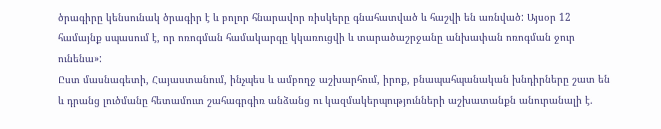ծրագիրը կենսունակ ծրագիր է և բոլոր հնարավոր ռիսկերը գնահատված և հաշվի են առնված: Այսօր 12 համայնք սպասում է, որ ոռոգման համակարգը կկառուցվի և տարածաշրջանը անխափան ոռոգման ջուր ունենա»:
Ըստ մասնագետի, Հայաստանում, ինչպես և ամբողջ աշխարհում, իրոք, բնապահպանական խնդիրները շատ են և դրանց լուծմանը հետամուտ շահագրգիռ անձանց ու կազմակերպությունների աշխատանքն անուրանալի է.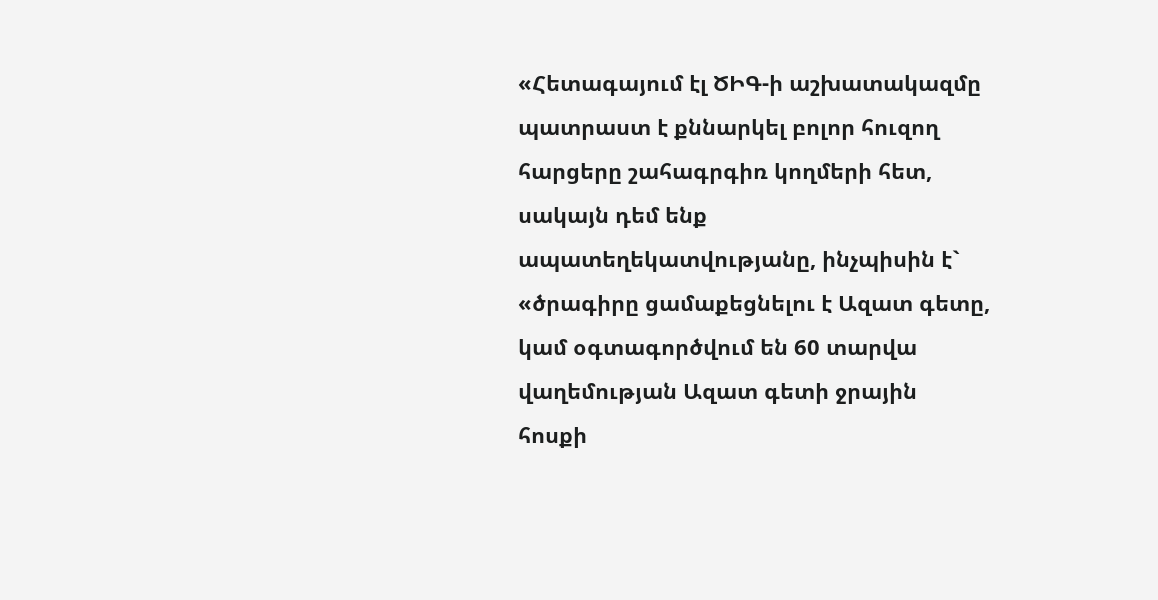«Հետագայում էլ ԾԻԳ-ի աշխատակազմը պատրաստ է քննարկել բոլոր հուզող հարցերը շահագրգիռ կողմերի հետ, սակայն դեմ ենք ապատեղեկատվությանը, ինչպիսին է` «ծրագիրը ցամաքեցնելու է Ազատ գետը, կամ օգտագործվում են 60 տարվա վաղեմության Ազատ գետի ջրային հոսքի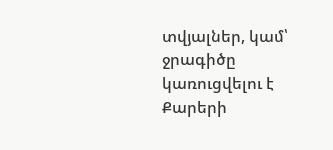տվյալներ, կամ՝ ջրագիծը կառուցվելու է Քարերի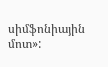սիմֆոնիային մոտ»: